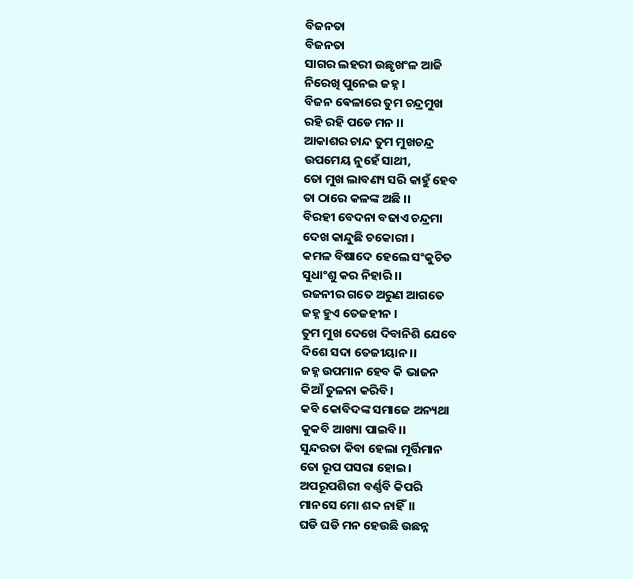ବିଜନତା
ବିଜନତା
ସାଗର ଲହରୀ ଉଛୃଖଂଳ ଆଜି
ନିରେଖି ପୁନେଇ ଜହ୍ନ।
ବିଜନ ଵେଳାରେ ତୁମ ଚନ୍ଦ୍ରମୁଖ
ରହି ରହି ପଡେ ମନ ।।
ଆକାଶର ଚାନ୍ଦ ତୁମ ମୁଖଚନ୍ଦ୍ର
ଉପମେୟ ନୁହେଁ ସାଥୀ,
ତୋ ମୁଖ ଲାବଣ୍ୟ ସରି କାହୁଁ ହେବ
ତା ଠାରେ କଳଙ୍କ ଅଛି ।।
ବିରହୀ ବେଦନା ବଢାଏ ଚନ୍ଦ୍ରମା
ଦେଖ କାନ୍ଦୁଛି ଚକୋରୀ ।
କମଳ ବିଷାଦେ ହେଲେ ସଂକୁଚିତ
ସୁଧାଂଶୁ କର ନିହାରି ।।
ରଜନୀର ଗତେ ଅରୁଣ ଆଗତେ
ଜହ୍ନ ହୁଏ ତେଜହୀନ ।
ତୁମ ମୁଖ ଦେଖେ ଦିବାନିଶି ଯେବେ
ଦିଶେ ସଦା ତେଜୀୟାନ।।
ଜହ୍ନ ଉପମାନ ହେବ କି ଭାଜନ
କିଆଁ ତୁଳନା କରିବି।
କବି କୋବିଦଙ୍କ ସମାଜେ ଅନ୍ୟଥା
କୁକବି ଆଖ୍ୟା ପାଇବି।।
ସୁନ୍ଦରତା କିବା ହେଲା ମୂର୍ତ୍ତିମାନ
ତୋ ରୂପ ପସରା ହୋଇ।
ଅପରୂପଶିରୀ ବର୍ଣ୍ଣବି କିପରି
ମାନସେ ମୋ ଶବ୍ଦ ନାହିଁ।।
ଘଡି ଘଡି ମନ ହେଉଛି ଉଛନ୍ନ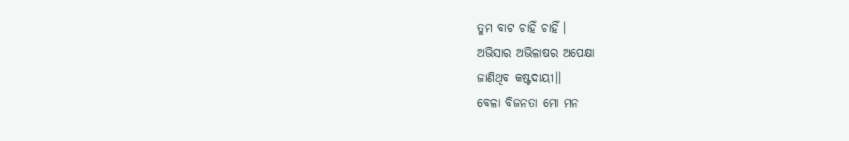ତୁମ ବାଟ ଚାହିଁ ଚାହିଁ ।
ଅଭିସାର ଅଭିଳାଷର ଅପେକ୍ଷା
ଜାଣିଥିବ କଷ୍ଟଦାୟୀ।।
ବେଳା ବିଜନତା ମୋ ମନ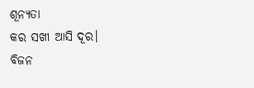ଶୂନ୍ୟତା
କର ସଖୀ ଆସି ଦୂର।
ବିଜନ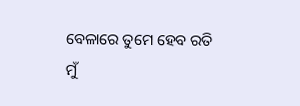ବେଳାରେ ତୁମେ ହେବ ରତି
ମୁଁ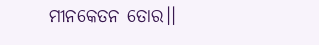ମୀନକେତନ ତୋର।।